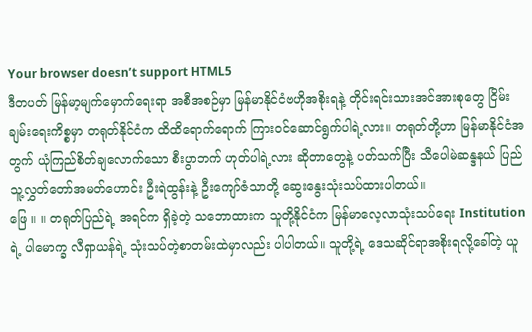Your browser doesn’t support HTML5
ဒီတပတ် မြန်မာ့မျက်မှောက်ရေးရာ အစီအစဉ်မှာ မြန်မာနိုင်ငံဗဟိုအစိုးရနဲ့ တိုင်းရင်းသားအင်အားစုတွေ ငြိမ်းချမ်းရေးကိစ္စမှာ တရုတ်နိုင်ငံက ထိထိရောက်ရောက် ကြားဝင်ဆောင်ရွက်ပါရဲ့လား။ တရုတ်တို့ဟာ မြန်မာနိုင်ငံအတွက် ယုံကြည်စိတ်ချလောက်သော စီးပွာဘက် ဟုတ်ပါရဲ့လား ဆိုတာတွေနဲ့ ပတ်သက်ပြီး သီပေါမဲဆန္ဒနယ် ပြည်သူ့လွှတ်တော်အမတ်ဟောင်း ဦးရဲထွန်းနဲ့ ဦးကျော်ဇံသာတို့ ဆွေးနွေးသုံးသပ်ထားပါတယ်။
ဖြေ ။ ။ တရုတ်ပြည်ရဲ့ အရင်က ရှိခဲ့တဲ့ သဘောထားက သူတို့နိုင်ငံက မြန်မာလေ့လာသုံးသပ်ရေး Institution ရဲ့ ပါမောက္ခ လီရှာယန်ရဲ့ သုံးသပ်တဲ့စာတမ်းထဲမှာလည်း ပါပါတယ်။ သူတို့ရဲ့ ဒေသဆိုင်ရာအစိုးရလို့ခေါ်တဲ့ ယူ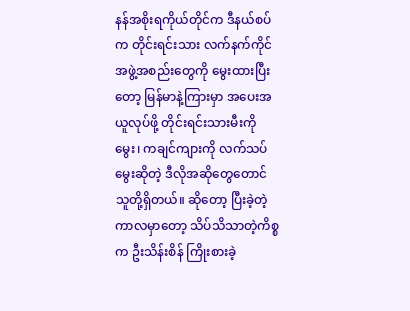နန်အစိုးရကိုယ်တိုင်က ဒီနယ်စပ်က တိုင်းရင်းသား လက်နက်ကိုင်အဖွဲ့အစည်းတွေကို မွေးထားပြီးတော့ မြန်မာနဲ့ကြားမှာ အပေးအယူလုပ်ဖို့ တိုင်းရင်းသားမီးကိုမွေး၊ ကချင်ကျားကို လက်သပ်မွေးဆိုတဲ့ ဒီလိုအဆိုတွေတောင် သူတို့ရှိတယ်။ ဆိုတော့ ပြီးခဲ့တဲ့ကာလမှာတော့ သိပ်သိသာတဲ့ကိစ္စက ဦးသိန်းစိန် ကြိုးစားခဲ့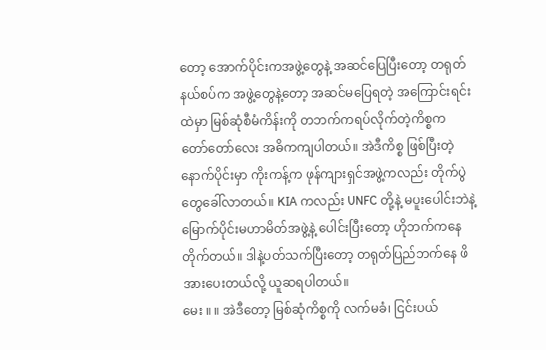တော့ အောက်ပိုင်းကအဖွဲ့တွေနဲ့ အဆင်ပြေပြီးတော့ တရုတ်နယ်စပ်က အဖွဲ့တွေနဲ့တော့ အဆင်မပြေရတဲ့ အကြောင်းရင်းထဲမှာ မြစ်ဆုံစီမံကိန်းကို တဘက်ကရပ်လိုက်တဲ့ကိစ္စက တော်တော်လေး အဓိကကျပါတယ်။ အဲဒီကိစ္စ ဖြစ်ပြီးတဲ့နောက်ပိုင်းမှာ ကိုးကန့်က ဖုန်ကျားရှင်အဖွဲ့ကလည်း တိုက်ပွဲတွေခေါ်လာတယ်။ KIA ကလည်း UNFC တို့နဲ့ မပူးပေါင်းဘဲနဲ့ မြောက်ပိုင်းမဟာမိတ်အဖွဲ့နဲ့ ပေါင်းပြီးတော့ ဟိုဘက်ကနေ တိုက်တယ်။ ဒါနဲ့ပတ်သက်ပြီးတော့ တရုတ်ပြည်ဘက်နေ ဖိအားပေးတယ်လို့ ယူဆရပါတယ်။
မေး ။ ။ အဲဒီတော့ မြစ်ဆုံကိစ္စကို လက်မခံ၊ ငြင်းပယ်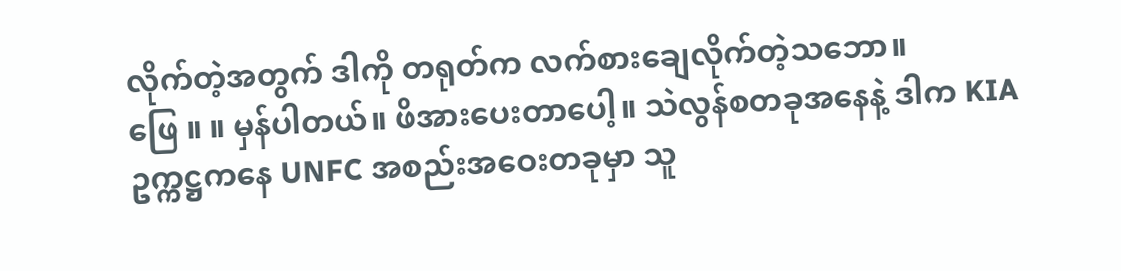လိုက်တဲ့အတွက် ဒါကို တရုတ်က လက်စားချေလိုက်တဲ့သဘော။
ဖြေ ။ ။ မှန်ပါတယ်။ ဖိအားပေးတာပေါ့။ သဲလွန်စတခုအနေနဲ့ ဒါက KIA ဥက္ကဋ္ဌကနေ UNFC အစည်းအဝေးတခုမှာ သူ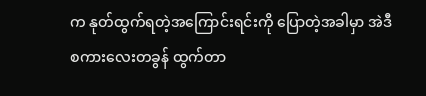က နုတ်ထွက်ရတဲ့အကြောင်းရင်းကို ပြောတဲ့အခါမှာ အဲဒီစကားလေးတခွန် ထွက်တာ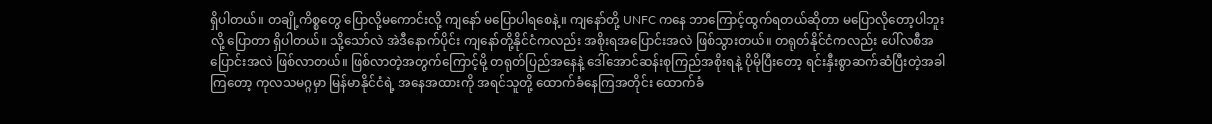ရှိပါတယ်။ တချို့ကိစ္စတွေ ပြောလို့မကောင်းလို့ ကျနော် မပြောပါရစေနဲ့။ ကျနော်တို့ UNFC ကနေ ဘာကြောင့်ထွက်ရတယ်ဆိုတာ မပြောလိုတော့ပါဘူးလို့ ပြောတာ ရှိပါတယ်။ သို့သော်လဲ အဲဒီနောက်ပိုင်း ကျနော်တို့နိုင်ငံကလည်း အစိုးရအပြောင်းအလဲ ဖြစ်သွားတယ်။ တရုတ်နိုင်ငံကလည်း ပေါ်လစီအပြောင်းအလဲ ဖြစ်လာတယ်။ ဖြစ်လာတဲ့အတွက်ကြောင့်မို့ တရုတ်ပြည်အနေနဲ့ ဒေါ်အောင်ဆန်းစုကြည်အစိုးရနဲ့ ပိုမိုပြီးတော့ ရင်းနှီးစွာဆက်ဆံပြီးတဲ့အခါကြတော့ ကုလသမဂ္ဂမှာ မြန်မာနိုင်ငံရဲ့ အနေအထားကို အရင်သူတို့ ထောက်ခံနေကြအတိုင်း ထောက်ခံ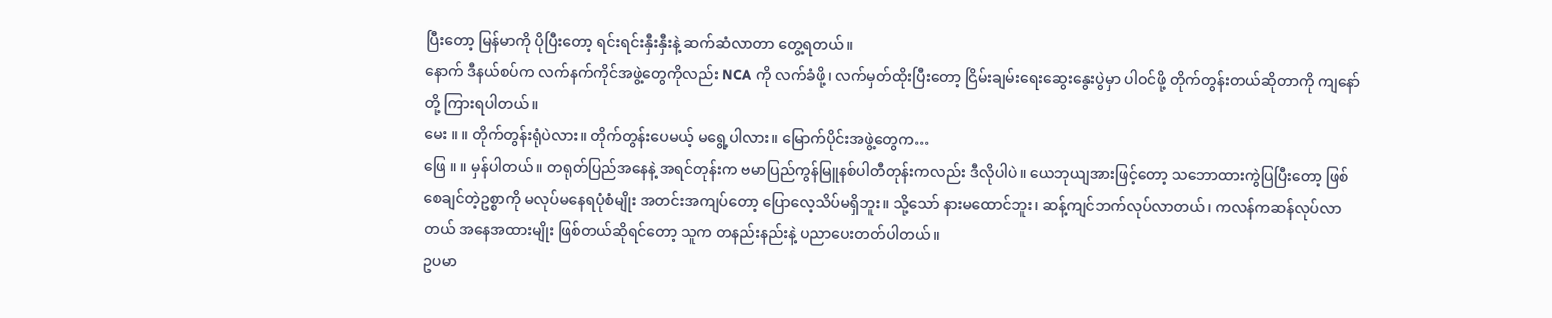ပြီးတော့ မြန်မာကို ပိုပြီးတော့ ရင်းရင်းနှီးနှီးနဲ့ ဆက်ဆံလာတာ တွေ့ရတယ်။
နောက် ဒီနယ်စပ်က လက်နက်ကိုင်အဖွဲ့တွေကိုလည်း NCA ကို လက်ခံဖို့၊ လက်မှတ်ထိုးပြီးတော့ ငြိမ်းချမ်းရေးဆွေးနွေးပွဲမှာ ပါဝင်ဖို့ တိုက်တွန်းတယ်ဆိုတာကို ကျနော်တို့ ကြားရပါတယ်။
မေး ။ ။ တိုက်တွန်းရုံပဲလား။ တိုက်တွန်းပေမယ့် မရွေ့ပါလား။ မြောက်ပိုင်းအဖွဲ့တွေက…
ဖြေ ။ ။ မှန်ပါတယ်။ တရုတ်ပြည်အနေနဲ့ အရင်တုန်းက ဗမာပြည်ကွန်မြူနစ်ပါတီတုန်းကလည်း ဒီလိုပါပဲ။ ယေဘုယျအားဖြင့်တော့ သဘောထားကွဲပြပြီးတော့ ဖြစ်စေချင်တဲ့ဥစ္စာကို မလုပ်မနေရပုံစံမျိုး အတင်းအကျပ်တော့ ပြောလေ့သိပ်မရှိဘူး။ သို့သော် နားမထောင်ဘူး၊ ဆန့်ကျင်ဘက်လုပ်လာတယ်၊ ကလန်ကဆန်လုပ်လာတယ် အနေအထားမျိုး ဖြစ်တယ်ဆိုရင်တော့ သူက တနည်းနည်းနဲ့ ပညာပေးတတ်ပါတယ်။
ဥပမာ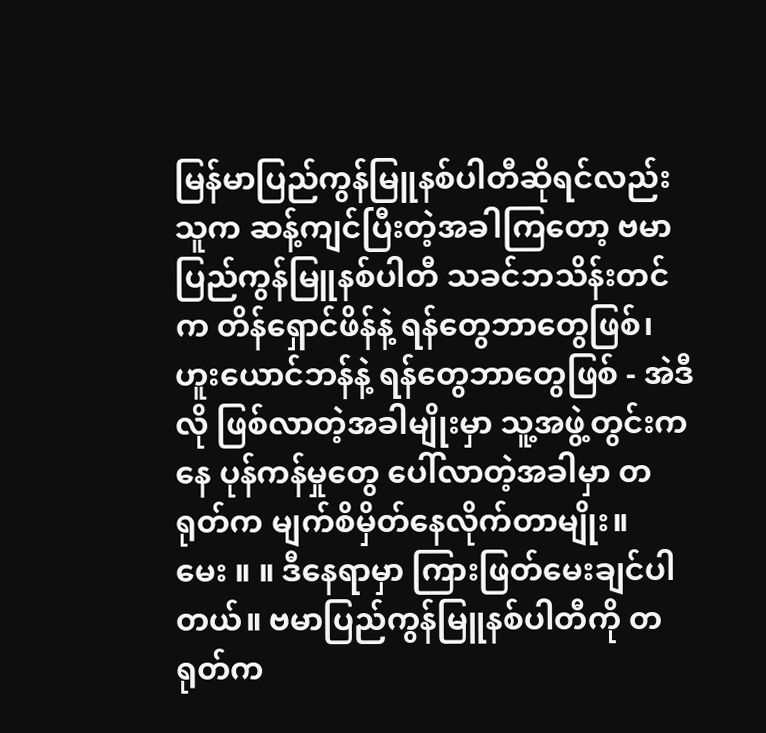မြန်မာပြည်ကွန်မြူနစ်ပါတီဆိုရင်လည်း သူက ဆန့်ကျင်ပြီးတဲ့အခါကြတော့ ဗမာပြည်ကွန်မြူနစ်ပါတီ သခင်ဘသိန်းတင်က တိန်ရှောင်ဖိန်နဲ့ ရန်တွေဘာတွေဖြစ်၊ ဟူးယောင်ဘန်နဲ့ ရန်တွေဘာတွေဖြစ် - အဲဒီလို ဖြစ်လာတဲ့အခါမျိုးမှာ သူ့အဖွဲ့တွင်းကနေ ပုန်ကန်မှုတွေ ပေါ်လာတဲ့အခါမှာ တရုတ်က မျက်စိမှိတ်နေလိုက်တာမျိုး။
မေး ။ ။ ဒီနေရာမှာ ကြားဖြတ်မေးချင်ပါတယ်။ ဗမာပြည်ကွန်မြူနစ်ပါတီကို တရုတ်က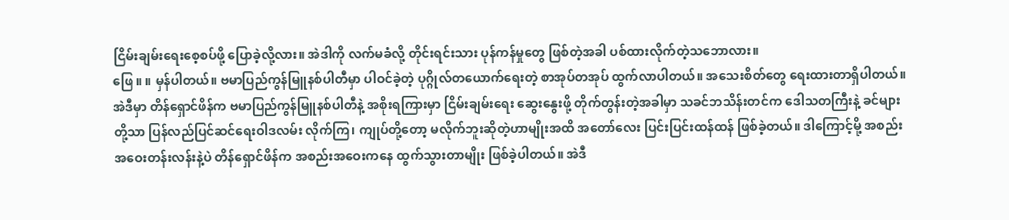ငြိမ်းချမ်းရေးစေ့စပ်ဖို့ ပြောခဲ့လို့လား။ အဲဒါကို လက်မခံလို့ တိုင်းရင်းသား ပုန်ကန်မှုတွေ ဖြစ်တဲ့အခါ ပစ်ထားလိုက်တဲ့သဘောလား။
ဖြေ ။ ။ မှန်ပါတယ်။ ဗမာပြည်ကွန်မြူနစ်ပါတီမှာ ပါဝင်ခဲ့တဲ့ ပုဂ္ဂိုလ်တယောက်ရေးတဲ့ စာအုပ်တအုပ် ထွက်လာပါတယ်။ အသေးစိတ်တွေ ရေးထားတာရှိပါတယ်။ အဲဒီမှာ တိန်ရှောင်ဖိန်က ဗမာပြည်ကွန်မြူနစ်ပါတီနဲ့ အစိုးရကြားမှာ ငြိမ်းချမ်းရေး ဆွေးနွေးဖို့ တိုက်တွန်းတဲ့အခါမှာ သခင်ဘသိန်းတင်က ဒေါသတကြီးနဲ့ ခင်များတို့သာ ပြန်လည်ပြင်ဆင်ရေးဝါဒလမ်း လိုက်ကြ၊ ကျုပ်တို့တော့ မလိုက်ဘူးဆိုတဲ့ဟာမျိုးအထိ အတော်လေး ပြင်းပြင်းထန်ထန် ဖြစ်ခဲ့တယ်။ ဒါကြောင့်မို့ အစည်းအဝေးတန်းလန်းနဲ့ပဲ တိန်ရှောင်ဖိန်က အစည်းအဝေးကနေ ထွက်သွားတာမျိုး ဖြစ်ခဲ့ပါတယ်။ အဲဒီ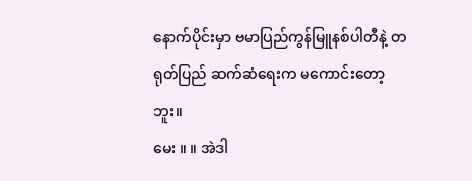နောက်ပိုင်းမှာ ဗမာပြည်ကွန်မြူနစ်ပါတီနဲ့ တရုတ်ပြည် ဆက်ဆံရေးက မကောင်းတော့ဘူး။
မေး ။ ။ အဲဒါ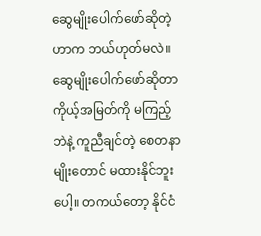ဆွေမျိုးပေါက်ဖော်ဆိုတဲ့ဟာက ဘယ်ဟုတ်မလဲ။ ဆွေမျိုးပေါက်ဖော်ဆိုတာ ကိုယ့်အမြတ်ကို မကြည့်ဘဲနဲ့ ကူညီချင်တဲ့ စေတနာမျိုးတောင် မထားနိုင်ဘူးပေါ့။ တကယ်တော့ နိုင်ငံ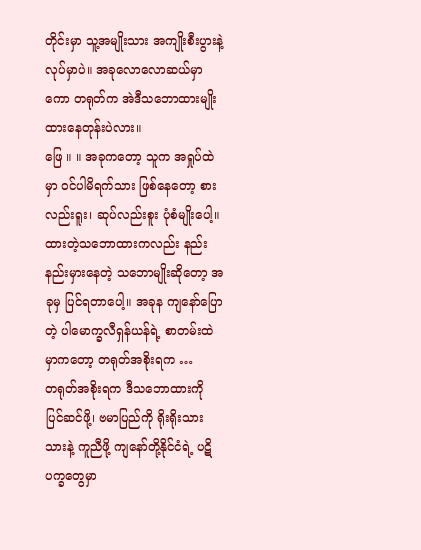တိုင်းမှာ သူ့အမျိုးသား အကျိုးစီးပွားနဲ့ လုပ်မှာပဲ။ အခုလောလောဆယ်မှာကော တရုတ်က အဲဒီသဘောထားမျိုး ထားနေတုန်းပဲလား။
ဖြေ ။ ။ အခုကတော့ သူက အရှုပ်ထဲမှာ ဝင်ပါမိရက်သား ဖြစ်နေတော့ စားလည်းရူး၊ ဆုပ်လည်းစူး ပုံစံမျိုးပေါ့။ ထားတဲ့သဘောထားကလည်း နည်းနည်းမှားနေတဲ့ သဘောမျိုးဆိုတော့ အခုမှ ပြင်ရတာပေါ့။ အခုန ကျနော်ပြောတဲ့ ပါမောက္ခလီရှန်ယန်ရဲ့ စာတမ်းထဲမှာကတော့ တရုတ်အစိုးရက …
တရုတ်အစိုးရက ဒီသဘောထားကို ပြင်ဆင်ဖို့၊ ဗမာပြည်ကို ရိုးရိုးသားသားနဲ့ ကူညီဖို့ ကျနော်တို့နိုင်ငံရဲ့ ပဋိပက္ခတွေမှာ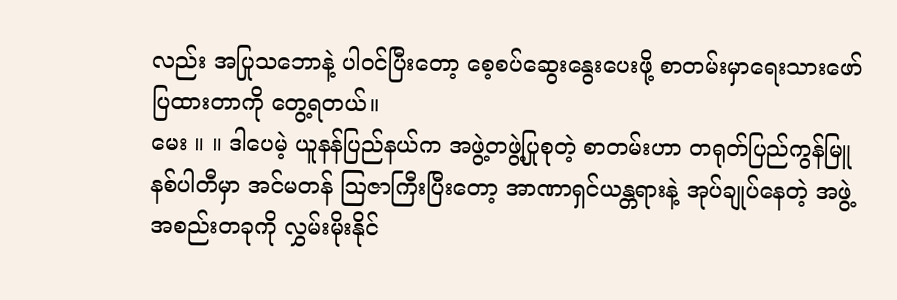လည်း အပြုသဘောနဲ့ ပါဝင်ပြီးတော့ စေ့စပ်ဆွေးနွေးပေးဖို့ စာတမ်းမှာရေးသားဖော်ပြထားတာကို တွေ့ရတယ်။
မေး ။ ။ ဒါပေမဲ့ ယူနန်ပြည်နယ်က အဖွဲ့တဖွဲ့ပြုစုတဲ့ စာတမ်းဟာ တရုတ်ပြည်ကွန်မြူနစ်ပါတီမှာ အင်မတန် သြဇာကြီးပြီးတော့ အာဏာရှင်ယန္တရားနဲ့ အုပ်ချုပ်နေတဲ့ အဖွဲ့အစည်းတခုကို လွှမ်းမိုးနိုင်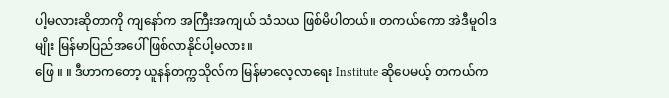ပါ့မလားဆိုတာကို ကျနော်က အကြီးအကျယ် သံသယ ဖြစ်မိပါတယ်။ တကယ်ကော အဲဒီမူဝါဒမျိုး မြန်မာပြည်အပေါ် ဖြစ်လာနိုင်ပါ့မလား။
ဖြေ ။ ။ ဒီဟာကတော့ ယူနန်တက္ကသိုလ်က မြန်မာလေ့လာရေး Institute ဆိုပေမယ့် တကယ်က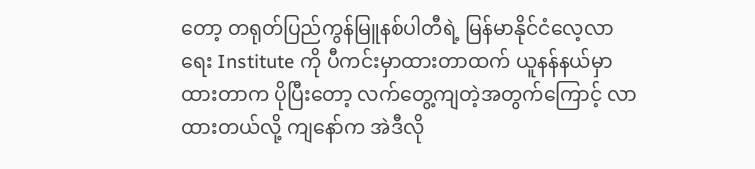တော့ တရုတ်ပြည်ကွန်မြူနစ်ပါတီရဲ့ မြန်မာနိုင်ငံလေ့လာရေး Institute ကို ပီကင်းမှာထားတာထက် ယူနန်နယ်မှာထားတာက ပိုပြီးတော့ လက်တွေ့ကျတဲ့အတွက်ကြောင့် လာထားတယ်လို့ ကျနော်က အဲဒီလို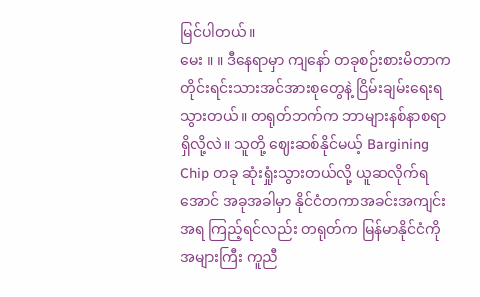မြင်ပါတယ်။
မေး ။ ။ ဒီနေရာမှာ ကျနော် တခုစဉ်းစားမိတာက တိုင်းရင်းသားအင်အားစုတွေနဲ့ ငြိမ်းချမ်းရေးရသွားတယ်။ တရုတ်ဘက်က ဘာများနစ်နာစရာ ရှိလို့လဲ။ သူတို့ ဈေးဆစ်နိုင်မယ့် Bargining Chip တခု ဆုံးရှုံးသွားတယ်လို့ ယူဆလိုက်ရအောင် အခုအခါမှာ နိုင်ငံတကာအခင်းအကျင်းအရ ကြည့်ရင်လည်း တရုတ်က မြန်မာနိုင်ငံကို အများကြီး ကူညီ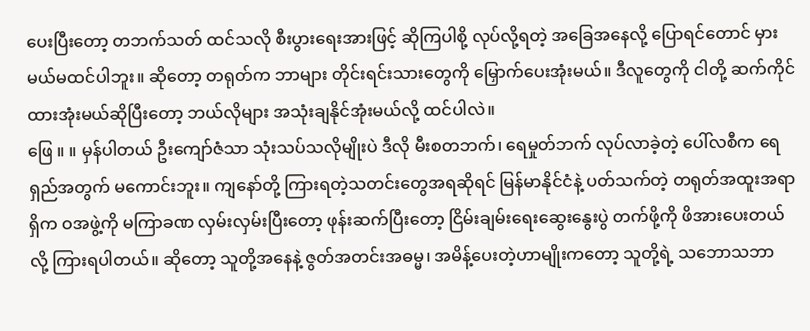ပေးပြီးတော့ တဘက်သတ် ထင်သလို စီးပွားရေးအားဖြင့် ဆိုကြပါစို့ လုပ်လို့ရတဲ့ အခြေအနေလို့ ပြောရင်တောင် မှားမယ်မထင်ပါဘူး။ ဆိုတော့ တရုတ်က ဘာများ တိုင်းရင်းသားတွေကို မြှောက်ပေးအုံးမယ်။ ဒီလူတွေကို ငါတို့ ဆက်ကိုင်ထားအုံးမယ်ဆိုပြီးတော့ ဘယ်လိုများ အသုံးချနိုင်အုံးမယ်လို့ ထင်ပါလဲ။
ဖြေ ။ ။ မှန်ပါတယ် ဦးကျော်ဇံသာ သုံးသပ်သလိုမျိုးပဲ ဒီလို မီးစတဘက်၊ ရေမှုတ်ဘက် လုပ်လာခဲ့တဲ့ ပေါ်လစီက ရေရှည်အတွက် မကောင်းဘူး။ ကျနော်တို့ ကြားရတဲ့သတင်းတွေအရဆိုရင် မြန်မာနိုင်ငံနဲ့ ပတ်သက်တဲ့ တရုတ်အထူးအရာရှိက ဝအဖွဲ့ကို မကြာခဏ လှမ်းလှမ်းပြီးတော့ ဖုန်းဆက်ပြီးတော့ ငြိမ်းချမ်းရေးဆွေးနွေးပွဲ တက်ဖို့ကို ဖိအားပေးတယ်လို့ ကြားရပါတယ်။ ဆိုတော့ သူတို့အနေနဲ့ ဇွတ်အတင်းအဓမ္မ၊ အမိန့်ပေးတဲ့ဟာမျိုးကတော့ သူတို့ရဲ့ သဘောသဘာ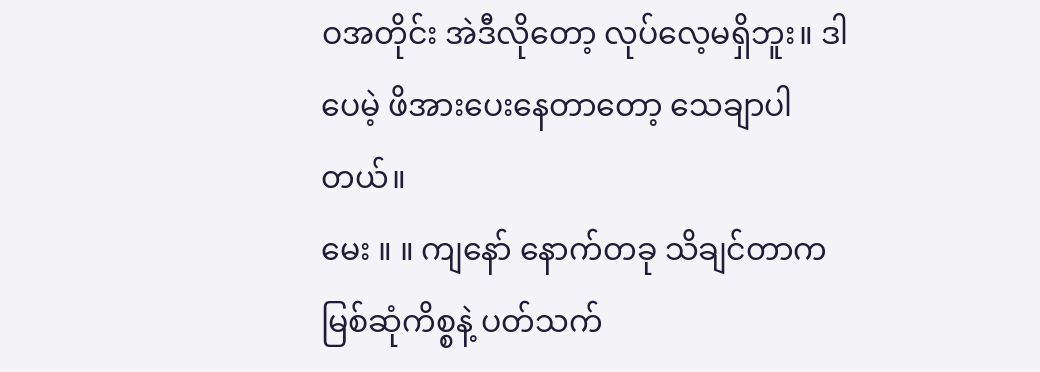ဝအတိုင်း အဲဒီလိုတော့ လုပ်လေ့မရှိဘူး။ ဒါပေမဲ့ ဖိအားပေးနေတာတော့ သေချာပါတယ်။
မေး ။ ။ ကျနော် နောက်တခု သိချင်တာက မြစ်ဆုံကိစ္စနဲ့ ပတ်သက်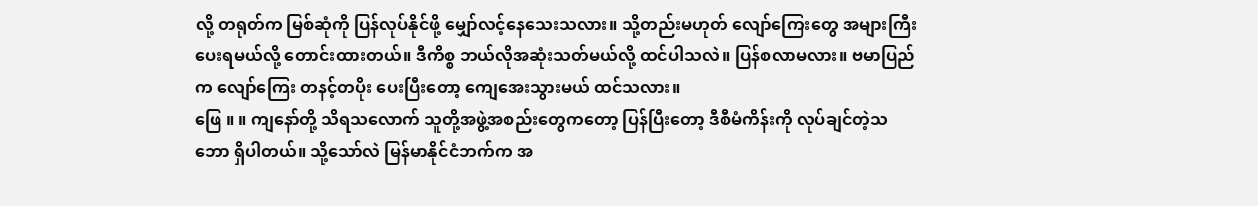လို့ တရုတ်က မြစ်ဆုံကို ပြန်လုပ်နိုင်ဖို့ မျှော်လင့်နေသေးသလား။ သို့တည်းမဟုတ် လျော်ကြေးတွေ အများကြီးပေးရမယ်လို့ တောင်းထားတယ်။ ဒီကိစ္စ ဘယ်လိုအဆုံးသတ်မယ်လို့ ထင်ပါသလဲ။ ပြန်စလာမလား။ ဗမာပြည်က လျော်ကြေး တနင့်တပိုး ပေးပြီးတော့ ကျေအေးသွားမယ် ထင်သလား။
ဖြေ ။ ။ ကျနော်တို့ သိရသလောက် သူတို့အဖွဲ့အစည်းတွေကတော့ ပြန်ပြီးတော့ ဒီစီမံကိန်းကို လုပ်ချင်တဲ့သဘော ရှိပါတယ်။ သို့သော်လဲ မြန်မာနိုင်ငံဘက်က အ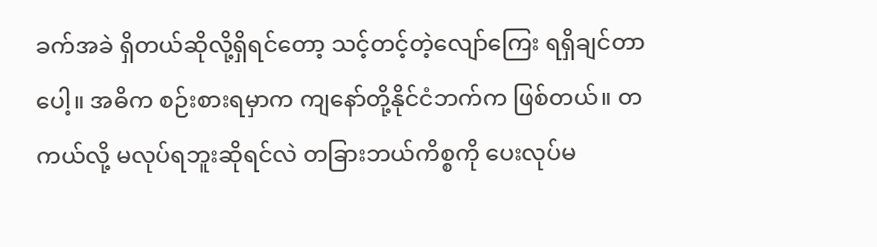ခက်အခဲ ရှိတယ်ဆိုလို့ရှိရင်တော့ သင့်တင့်တဲ့လျော်ကြေး ရရှိချင်တာပေါ့။ အဓိက စဉ်းစားရမှာက ကျနော်တို့နိုင်ငံဘက်က ဖြစ်တယ်။ တကယ်လို့ မလုပ်ရဘူးဆိုရင်လဲ တခြားဘယ်ကိစ္စကို ပေးလုပ်မ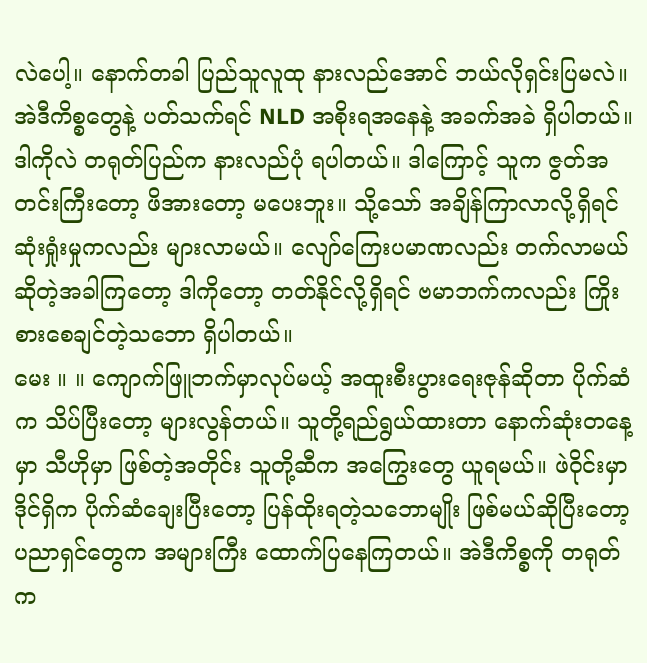လဲပေါ့။ နောက်တခါ ပြည်သူလူထု နားလည်အောင် ဘယ်လိုရှင်းပြမလဲ။ အဲဒီကိစ္စတွေနဲ့ ပတ်သက်ရင် NLD အစိုးရအနေနဲ့ အခက်အခဲ ရှိပါတယ်။ ဒါကိုလဲ တရုတ်ပြည်က နားလည်ပုံ ရပါတယ်။ ဒါကြောင့် သူက ဇွတ်အတင်းကြီးတော့ ဖိအားတော့ မပေးဘူး။ သို့သော် အချိန်ကြာလာလို့ရှိရင် ဆုံးရှုံးမှုကလည်း များလာမယ်။ လျော်ကြေးပမာဏလည်း တက်လာမယ်ဆိုတဲ့အခါကြတော့ ဒါကိုတော့ တတ်နိုင်လို့ရှိရင် ဗမာဘက်ကလည်း ကြိုးစားစေချင်တဲ့သဘော ရှိပါတယ်။
မေး ။ ။ ကျောက်ဖြူဘက်မှာလုပ်မယ့် အထူးစီးပွားရေးဇုန်ဆိုတာ ပိုက်ဆံက သိပ်ပြီးတော့ များလွန်တယ်။ သူတို့ရည်ရွယ်ထားတာ နောက်ဆုံးတနေ့မှာ သီဟိုမှာ ဖြစ်တဲ့အတိုင်း သူတို့ဆီက အကြွေးတွေ ယူရမယ်။ ဖဲဝိုင်းမှာ ဒိုင်ရှိက ပိုက်ဆံချေးပြီးတော့ ပြန်ထိုးရတဲ့သဘောမျိုး ဖြစ်မယ်ဆိုပြီးတော့ ပညာရှင်တွေက အများကြီး ထောက်ပြနေကြတယ်။ အဲဒီကိစ္စကို တရုတ်က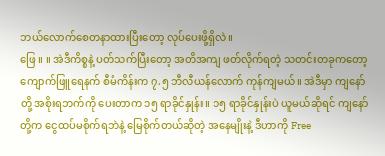ဘယ်လောက်စေတနာထားပြီးတော့ လုပ်ပေးဖို့ရှိလဲ။
ဖြေ ။ ။ အဲဒီကိစ္စနဲ့ ပတ်သက်ပြီးတော့ အတိအကျ ဖတ်လိုက်ရတဲ့ သတင်းတခုကတော့ ကျောက်ဖြူရေနက် စီမံကိန်းက ၇.၅ ဘီလီယန်လောက် ကုန်ကျမယ်။ အဲဒီမှာ ကျနော်တို့ အစိုးရဘက်ကို ပေးတာက ၁၅ ရာခိုင်နှုန်း။ ၁၅ ရာခိုင်နှုန်းပဲ ယူမယ်ဆိုရင် ကျနော်တို့က ငွေထပ်မစိုက်ရဘဲနဲ့ မြေစိုက်တယ်ဆိုတဲ့ အနေမျိုးနဲ့ ဒီဟာကို Free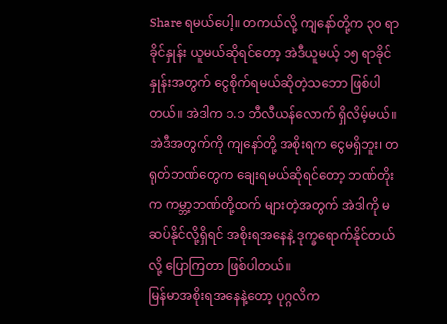Share ရမယ်ပေါ့။ တကယ်လို့ ကျနော်တို့က ၃၀ ရာခိုင်နှုန်း ယူမယ်ဆိုရင်တော့ အဲဒီယူမယ့် ၁၅ ရာခိုင်နှုန်းအတွက် ငွေစိုက်ရမယ်ဆိုတဲ့သဘော ဖြစ်ပါတယ်။ အဲဒါက ၁.၁ ဘီလီယန်လောက် ရှိလိမ့်မယ်။ အဲဒီအတွက်ကို ကျနော်တို့ အစိုးရက ငွေမရှိဘူး၊ တရုတ်ဘဏ်တွေက ချေးရမယ်ဆိုရင်တော့ ဘဏ်တိုးက ကမ္ဘာ့ဘဏ်တို့ထက် များတဲ့အတွက် အဲဒါကို မဆပ်နိုင်လို့ရှိရင် အစိုးရအနေနဲ့ ဒုက္ခရောက်နိုင်တယ်လို့ ပြောကြတာ ဖြစ်ပါတယ်။
မြန်မာအစိုးရအနေနဲ့တော့ ပုဂ္ဂလိက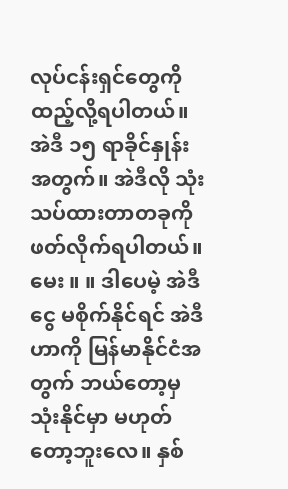လုပ်ငန်းရှင်တွေကို ထည့်လို့ရပါတယ်။ အဲဒီ ၁၅ ရာခိုင်နှုန်းအတွက်။ အဲဒီလို သုံးသပ်ထားတာတခုကို ဖတ်လိုက်ရပါတယ်။
မေး ။ ။ ဒါပေမဲ့ အဲဒီငွေ မစိုက်နိုင်ရင် အဲဒီဟာကို မြန်မာနိုင်ငံအတွက် ဘယ်တော့မှ သုံးနိုင်မှာ မဟုတ်တော့ဘူးလေ။ နှစ်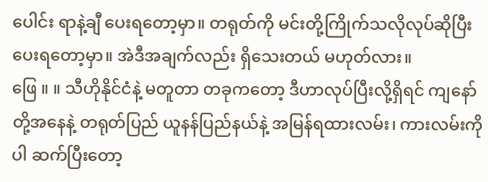ပေါင်း ရာနဲ့ချီ ပေးရတော့မှာ။ တရုတ်ကို မင်းတို့ကြိုက်သလိုလုပ်ဆိုပြီး ပေးရတော့မှာ။ အဲဒီအချက်လည်း ရှိသေးတယ် မဟုတ်လား။
ဖြေ ။ ။ သီဟိုနိုင်ငံနဲ့ မတူတာ တခုကတော့ ဒီဟာလုပ်ပြီးလို့ရှိရင် ကျနော်တို့အနေနဲ့ တရုတ်ပြည် ယူနန်ပြည်နယ်နဲ့ အမြန်ရထားလမ်း၊ ကားလမ်းကိုပါ ဆက်ပြီးတော့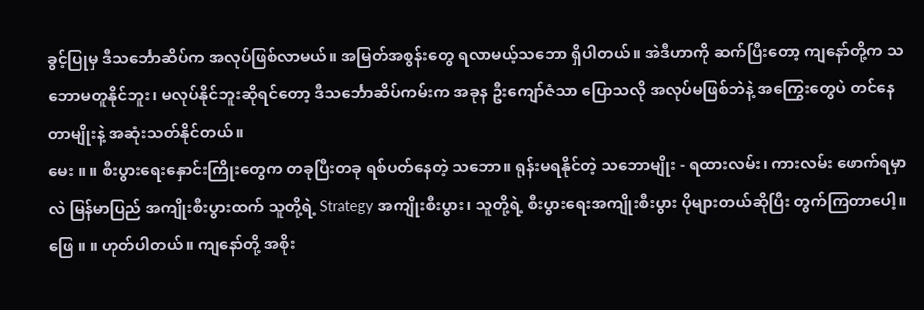ခွင့်ပြုမှ ဒီသင်္ဘောဆိပ်က အလုပ်ဖြစ်လာမယ်။ အမြတ်အစွန်းတွေ ရလာမယ့်သဘော ရှိပါတယ်။ အဲဒီဟာကို ဆက်ပြီးတော့ ကျနော်တို့က သဘောမတူနိုင်ဘူး၊ မလုပ်နိုင်ဘူးဆိုရင်တော့ ဒီသင်္ဘောဆိပ်ကမ်းက အခုန ဦးကျော်ဇံသာ ပြောသလို အလုပ်မဖြစ်ဘဲနဲ့ အကြွေးတွေပဲ တင်နေတာမျိုးနဲ့ အဆုံးသတ်နိုင်တယ်။
မေး ။ ။ စီးပွားရေးနှောင်းကြိုးတွေက တခုပြီးတခု ရစ်ပတ်နေတဲ့ သဘော။ ရုန်းမရနိုင်တဲ့ သဘောမျိုး - ရထားလမ်း၊ ကားလမ်း ဖောက်ရမှာလဲ မြန်မာပြည် အကျိုးစီးပွားထက် သူတို့ရဲ့ Strategy အကျိုးစီးပွား၊ သူတို့ရဲ့ စီးပွားရေးအကျိုးစီးပွား ပိုများတယ်ဆိုပြီး တွက်ကြတာပေါ့။
ဖြေ ။ ။ ဟုတ်ပါတယ်။ ကျနော်တို့ အစိုး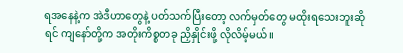ရအနေနဲ့က အဲဒီဟာတွေနဲ့ ပတ်သက်ပြီးတော့ လက်မှတ်တွေ မထိုးရသေးဘူးဆိုရင် ကျနော်တို့က အတိုးကိစ္စတခု ညှိနှိုင်းဖို့ လိုလိမ့်မယ်။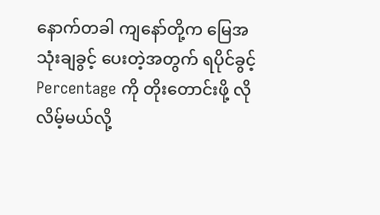နောက်တခါ ကျနော်တို့က မြေအသုံးချခွင့် ပေးတဲ့အတွက် ရပိုင်ခွင့် Percentage ကို တိုးတောင်းဖို့ လိုလိမ့်မယ်လို့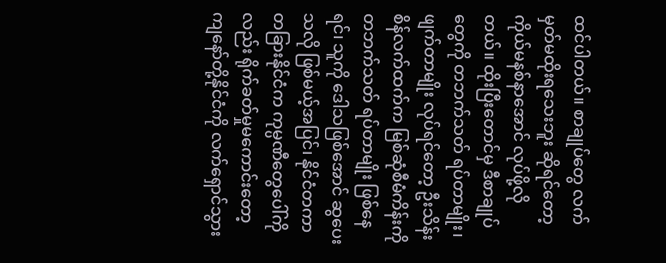ထင်ပါတယ်။ စာချုပ်တွေ လက်မှတ်မထိုးရသေးဘူး ဆိုရင်တော့ ကိုယ်မနစ်နာအောင် လုပ်ဖို့လိုတယ်။ ထိုးပြီးတောင်မှ ဒီစာချုပ်တွေကို တဘက်သတ် ရပ်တာမျိုး၊ ဖျက်တာမျိုး လုပ်ရင်တော့ ဦးသိန်းစိန်လက်ထက်က မြစ်ဆုံစီမံကိန်းကို တဘက်သတ် ရပ်တာမျိုး ဖြစ်နေရင်၊ သူကို ဒေါသဖြစ်အောင် ဆွပေးသလို ဖြစ်မယ့်အပြင်၊ နိုင်ငံတကာ တခြားနိုင်ငံက ကုမ္ပဏီတွေပေါ်ကိုလည်း ရိုက်ခတ်မှုမကောင်းတော့ ကျနော်တို့နိုင်ငံကို လက်ရှောင်သွား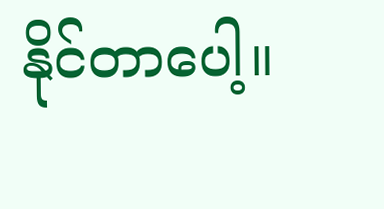နိုင်တာပေါ့။